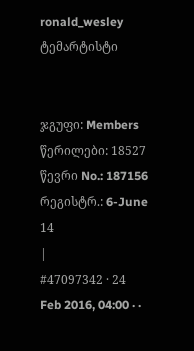ronald_wesley
ტემარტისტი


ჯგუფი: Members
წერილები: 18527
წევრი No.: 187156
რეგისტრ.: 6-June 14
|
#47097342 · 24 Feb 2016, 04:00 · ·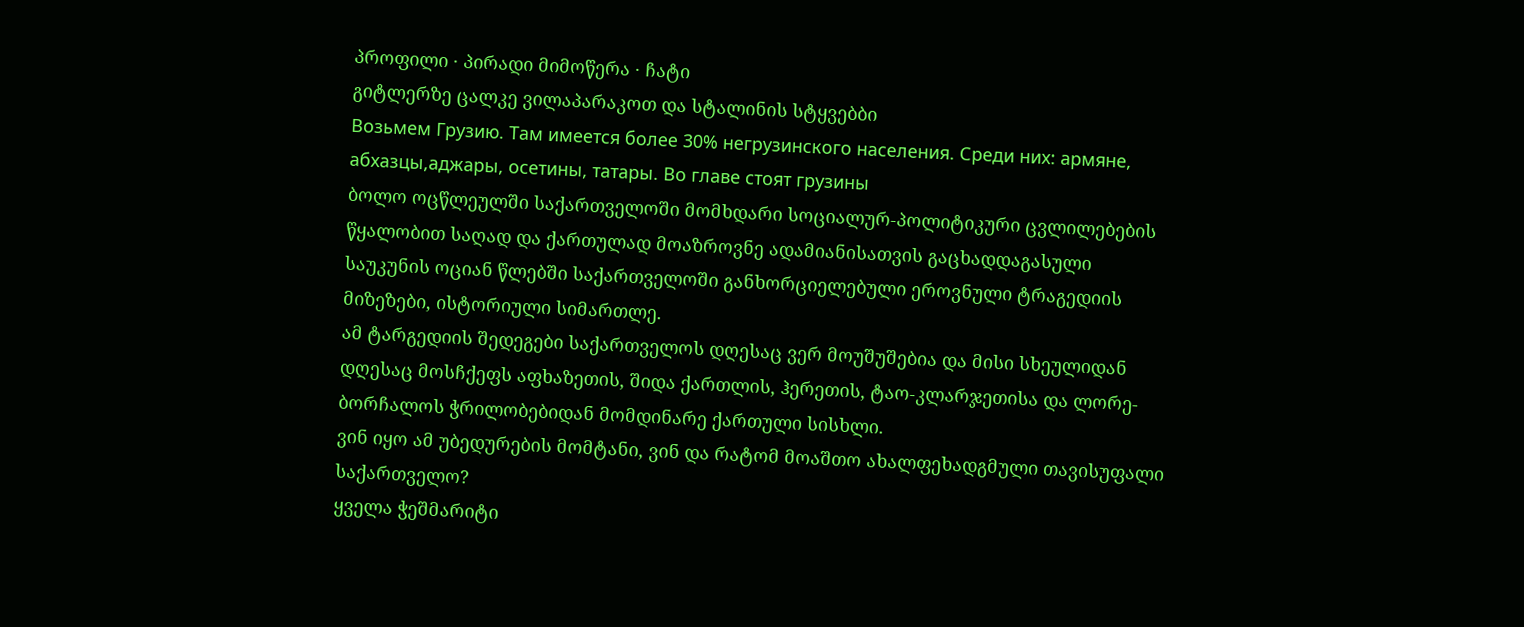პროფილი · პირადი მიმოწერა · ჩატი
გიტლერზე ცალკე ვილაპარაკოთ და სტალინის სტყვებბი
Возьмем Грузию. Там имеется более 30% негрузинского населения. Среди них: армяне, абхазцы,аджары, осетины, татары. Во главе стоят грузины
ბოლო ოცწლეულში საქართველოში მომხდარი სოციალურ-პოლიტიკური ცვლილებების წყალობით საღად და ქართულად მოაზროვნე ადამიანისათვის გაცხადდაგასული საუკუნის ოციან წლებში საქართველოში განხორციელებული ეროვნული ტრაგედიის მიზეზები, ისტორიული სიმართლე.
ამ ტარგედიის შედეგები საქართველოს დღესაც ვერ მოუშუშებია და მისი სხეულიდან დღესაც მოსჩქეფს აფხაზეთის, შიდა ქართლის, ჰერეთის, ტაო-კლარჯეთისა და ლორე-ბორჩალოს ჭრილობებიდან მომდინარე ქართული სისხლი.
ვინ იყო ამ უბედურების მომტანი, ვინ და რატომ მოაშთო ახალფეხადგმული თავისუფალი საქართველო?
ყველა ჭეშმარიტი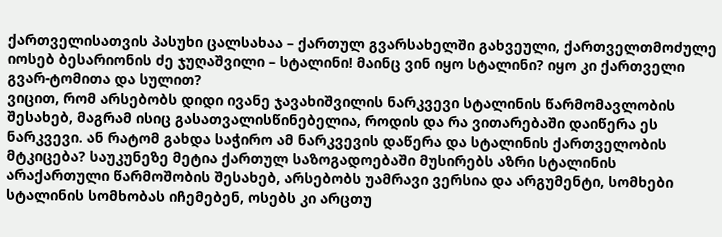ქართველისათვის პასუხი ცალსახაა – ქართულ გვარსახელში გახვეული, ქართველთმოძულე იოსებ ბესარიონის ძე ჯუღაშვილი – სტალინი! მაინც ვინ იყო სტალინი? იყო კი ქართველი გვარ-ტომითა და სულით?
ვიცით, რომ არსებობს დიდი ივანე ჯავახიშვილის ნარკვევი სტალინის წარმომავლობის შესახებ, მაგრამ ისიც გასათვალისწინებელია, როდის და რა ვითარებაში დაიწერა ეს ნარკვევი. ან რატომ გახდა საჭირო ამ ნარკვევის დაწერა და სტალინის ქართველობის მტკიცება? საუკუნეზე მეტია ქართულ საზოგადოებაში მუსირებს აზრი სტალინის არაქართული წარმოშობის შესახებ, არსებობს უამრავი ვერსია და არგუმენტი, სომხები სტალინის სომხობას იჩემებენ, ოსებს კი არცთუ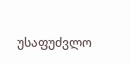უსაფუძვლო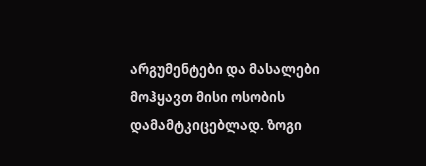არგუმენტები და მასალები მოჰყავთ მისი ოსობის დამამტკიცებლად. ზოგი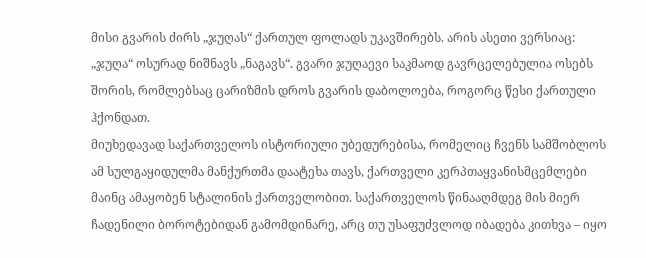მისი გვარის ძირს „ჯუღას“ ქართულ ფოლადს უკავშირებს. არის ასეთი ვერსიაც: „ჯუღა“ ოსურად ნიშნავს „ნაგავს“. გვარი ჯუღაევი საკმაოდ გავრცელებულია ოსებს შორის, რომლებსაც ცარიზმის დროს გვარის დაბოლოება, როგორც წესი ქართული ჰქონდათ.
მიუხედავად საქართველოს ისტორიული უბედურებისა, რომელიც ჩვენს სამშობლოს ამ სულგაყიდულმა მანქურთმა დაატეხა თავს, ქართველი კერპთაყვანისმცემლები მაინც ამაყობენ სტალინის ქართველობით. საქართველოს წინააღმდეგ მის მიერ ჩადენილი ბოროტებიდან გამომდინარე, არც თუ უსაფუძვლოდ იბადება კითხვა – იყო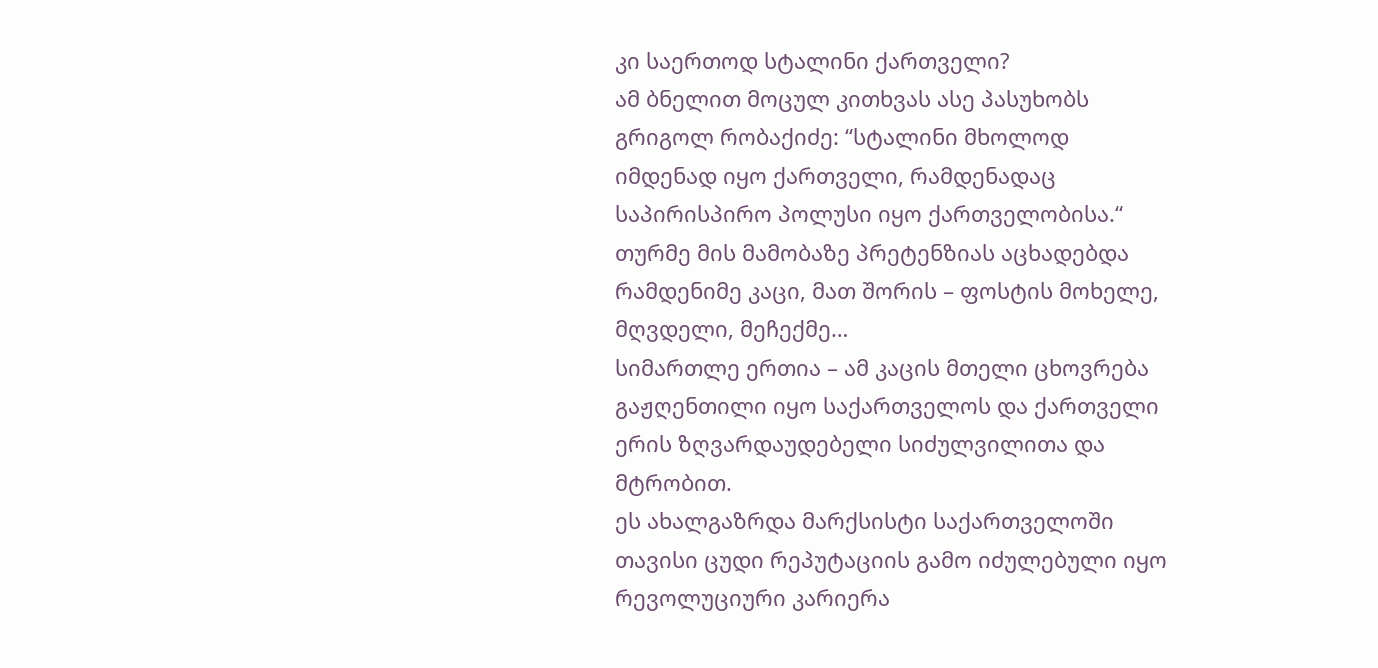კი საერთოდ სტალინი ქართველი?
ამ ბნელით მოცულ კითხვას ასე პასუხობს გრიგოლ რობაქიძე: “სტალინი მხოლოდ იმდენად იყო ქართველი, რამდენადაც საპირისპირო პოლუსი იყო ქართველობისა.“
თურმე მის მამობაზე პრეტენზიას აცხადებდა რამდენიმე კაცი, მათ შორის – ფოსტის მოხელე, მღვდელი, მეჩექმე…
სიმართლე ერთია – ამ კაცის მთელი ცხოვრება გაჟღენთილი იყო საქართველოს და ქართველი ერის ზღვარდაუდებელი სიძულვილითა და მტრობით.
ეს ახალგაზრდა მარქსისტი საქართველოში თავისი ცუდი რეპუტაციის გამო იძულებული იყო რევოლუციური კარიერა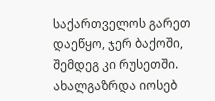საქართველოს გარეთ დაეწყო, ჯერ ბაქოში, შემდეგ კი რუსეთში. ახალგაზრდა იოსებ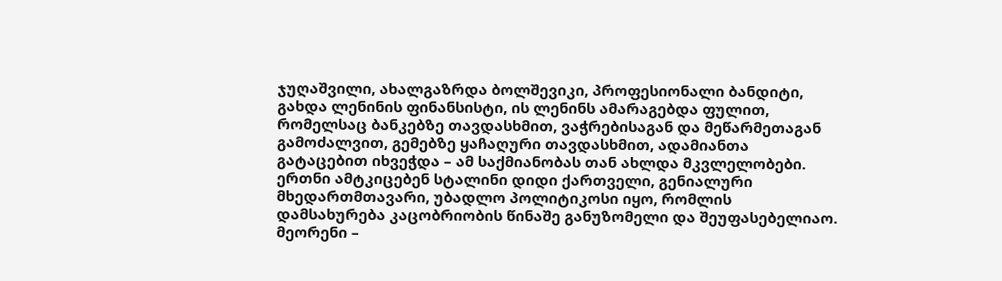ჯუღაშვილი, ახალგაზრდა ბოლშევიკი, პროფესიონალი ბანდიტი, გახდა ლენინის ფინანსისტი, ის ლენინს ამარაგებდა ფულით, რომელსაც ბანკებზე თავდასხმით, ვაჭრებისაგან და მეწარმეთაგან გამოძალვით, გემებზე ყაჩაღური თავდასხმით, ადამიანთა გატაცებით იხვეჭდა – ამ საქმიანობას თან ახლდა მკვლელობები.
ერთნი ამტკიცებენ სტალინი დიდი ქართველი, გენიალური მხედართმთავარი, უბადლო პოლიტიკოსი იყო, რომლის დამსახურება კაცობრიობის წინაშე განუზომელი და შეუფასებელიაო.
მეორენი –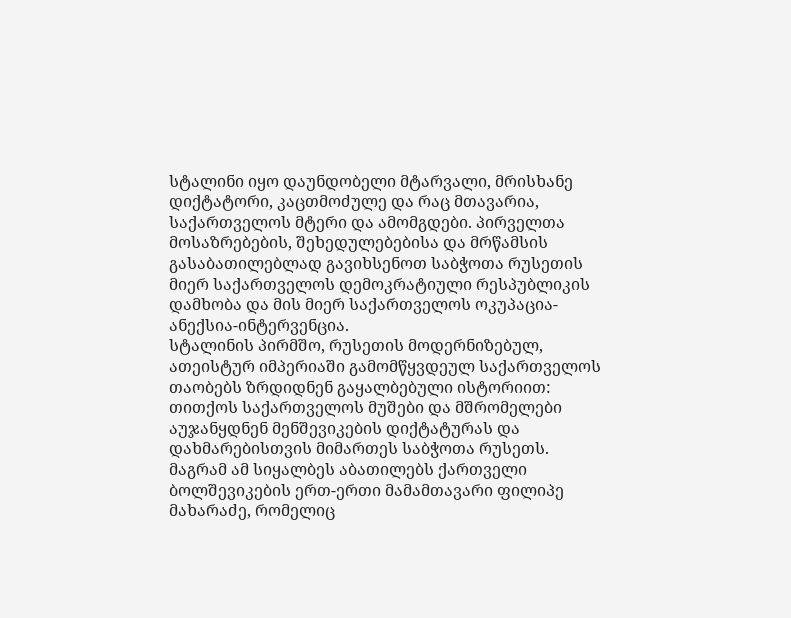სტალინი იყო დაუნდობელი მტარვალი, მრისხანე დიქტატორი, კაცთმოძულე და რაც მთავარია, საქართველოს მტერი და ამომგდები. პირველთა მოსაზრებების, შეხედულებებისა და მრწამსის გასაბათილებლად გავიხსენოთ საბჭოთა რუსეთის მიერ საქართველოს დემოკრატიული რესპუბლიკის დამხობა და მის მიერ საქართველოს ოკუპაცია-ანექსია-ინტერვენცია.
სტალინის პირმშო, რუსეთის მოდერნიზებულ, ათეისტურ იმპერიაში გამომწყვდეულ საქართველოს თაობებს ზრდიდნენ გაყალბებული ისტორიით: თითქოს საქართველოს მუშები და მშრომელები აუჯანყდნენ მენშევიკების დიქტატურას და დახმარებისთვის მიმართეს საბჭოთა რუსეთს.
მაგრამ ამ სიყალბეს აბათილებს ქართველი ბოლშევიკების ერთ-ერთი მამამთავარი ფილიპე მახარაძე, რომელიც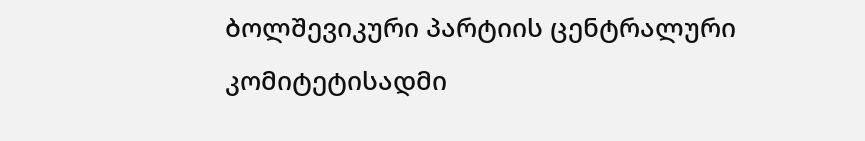ბოლშევიკური პარტიის ცენტრალური კომიტეტისადმი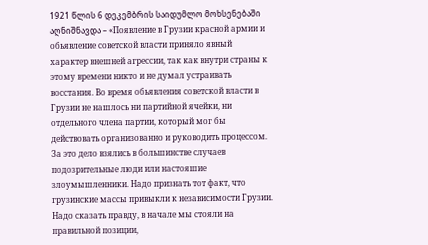1921 წლის 6 დეკემბრის საიდუმლო მოხსენებაში აღნიშნავდა – «Появление в Грузии красной армии и обьявление советской власти приняло явный характер внешней агрессии, так как внутри страны к этому времени никто и не думал устраивать восстания. Во время обьявления советской власти в Грузии не нашлось ни партийной ячейки, ни отдельного члена партии, который мог бы действовать организованно и руководить процессом. За это дело взялись в большинстве случаев подозрительные люди или настояшие злоумышленники. Надо признать тот факт, что грузинские массы привыкли к независимости Грузии. Надо сказать правду, в начале мы стояли на правильной позиции,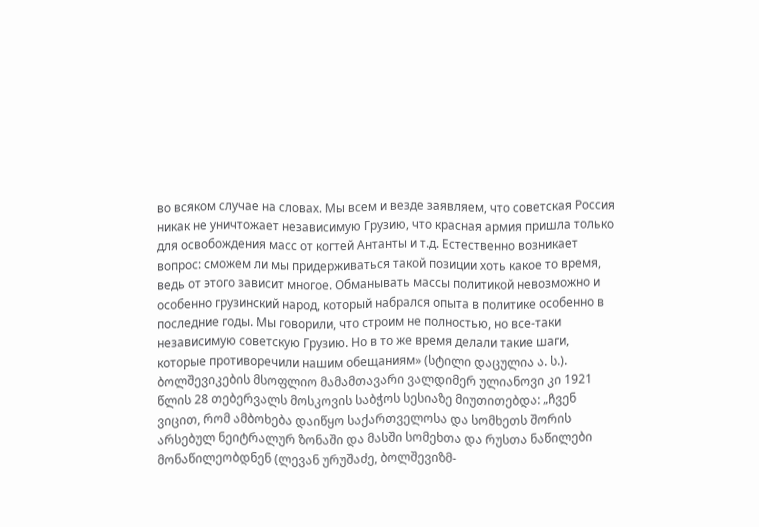во всяком случае на словах. Мы всем и везде заявляем, что советская Россия никак не уничтожает независимую Грузию, что красная армия пришла только для освобождения масс от когтей Антанты и т.д. Естественно возникает вопрос: сможем ли мы придерживаться такой позиции хоть какое то время, ведь от этого зависит многое. Обманывать массы политикой невозможно и особенно грузинский народ, который набрался опыта в политике особенно в последние годы. Мы говорили, что строим не полностью, но все-таки независимую советскую Грузию. Но в то же время делали такие шаги, которые противоречили нашим обещаниям» (სტილი დაცულია ა. ს.).
ბოლშევიკების მსოფლიო მამამთავარი ვალდიმერ ულიანოვი კი 1921 წლის 28 თებერვალს მოსკოვის საბჭოს სესიაზე მიუთითებდა: „ჩვენ ვიცით, რომ ამბოხება დაიწყო საქართველოსა და სომხეთს შორის არსებულ ნეიტრალურ ზონაში და მასში სომეხთა და რუსთა ნაწილები მონაწილეობდნენ (ლევან ურუშაძე, ბოლშევიზმ-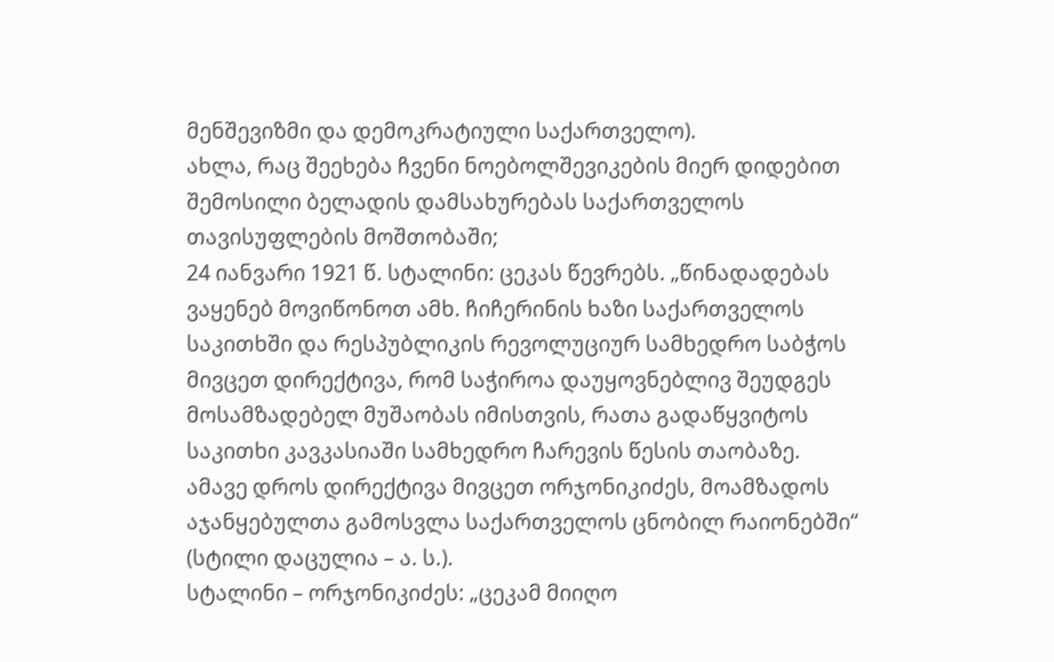მენშევიზმი და დემოკრატიული საქართველო).
ახლა, რაც შეეხება ჩვენი ნოებოლშევიკების მიერ დიდებით შემოსილი ბელადის დამსახურებას საქართველოს თავისუფლების მოშთობაში;
24 იანვარი 1921 წ. სტალინი: ცეკას წევრებს. „წინადადებას ვაყენებ მოვიწონოთ ამხ. ჩიჩერინის ხაზი საქართველოს საკითხში და რესპუბლიკის რევოლუციურ სამხედრო საბჭოს მივცეთ დირექტივა, რომ საჭიროა დაუყოვნებლივ შეუდგეს მოსამზადებელ მუშაობას იმისთვის, რათა გადაწყვიტოს საკითხი კავკასიაში სამხედრო ჩარევის წესის თაობაზე.
ამავე დროს დირექტივა მივცეთ ორჯონიკიძეს, მოამზადოს აჯანყებულთა გამოსვლა საქართველოს ცნობილ რაიონებში“ (სტილი დაცულია – ა. ს.).
სტალინი – ორჯონიკიძეს: „ცეკამ მიიღო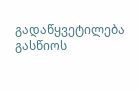გადაწყვეტილება გასწიოს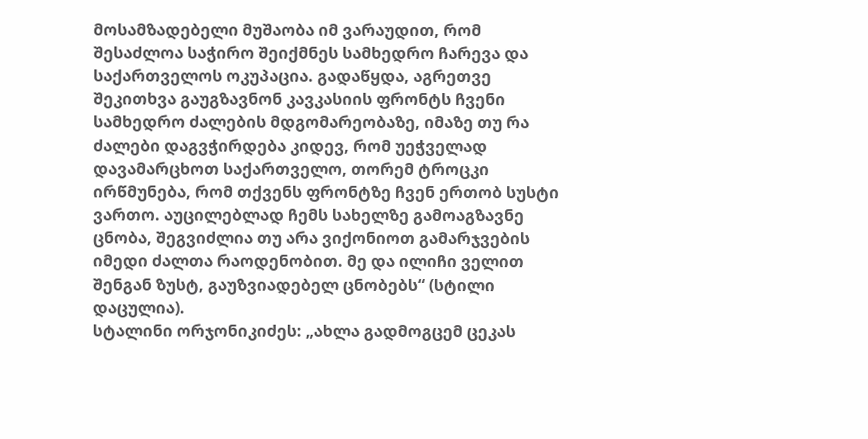მოსამზადებელი მუშაობა იმ ვარაუდით, რომ შესაძლოა საჭირო შეიქმნეს სამხედრო ჩარევა და საქართველოს ოკუპაცია. გადაწყდა, აგრეთვე შეკითხვა გაუგზავნონ კავკასიის ფრონტს ჩვენი სამხედრო ძალების მდგომარეობაზე, იმაზე თუ რა ძალები დაგვჭირდება კიდევ, რომ უეჭველად დავამარცხოთ საქართველო, თორემ ტროცკი ირწმუნება, რომ თქვენს ფრონტზე ჩვენ ერთობ სუსტი ვართო. აუცილებლად ჩემს სახელზე გამოაგზავნე ცნობა, შეგვიძლია თუ არა ვიქონიოთ გამარჯვების იმედი ძალთა რაოდენობით. მე და ილიჩი ველით შენგან ზუსტ, გაუზვიადებელ ცნობებს“ (სტილი დაცულია).
სტალინი ორჯონიკიძეს: „ახლა გადმოგცემ ცეკას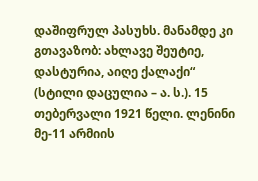დაშიფრულ პასუხს. მანამდე კი გთავაზობ: ახლავე შეუტიე, დასტურია, აიღე ქალაქი“ (სტილი დაცულია – ა. ს.). 15 თებერვალი 1921 წელი. ლენინი მე-11 არმიის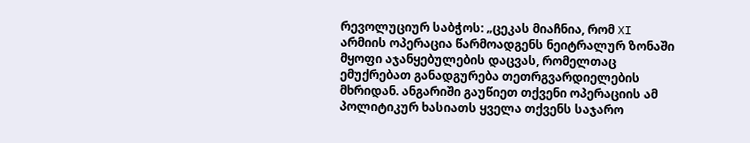რევოლუციურ საბჭოს: „ცეკას მიაჩნია, რომ XI არმიის ოპერაცია წარმოადგენს ნეიტრალურ ზონაში მყოფი აჯანყებულების დაცვას, რომელთაც ემუქრებათ განადგურება თეთრგვარდიელების მხრიდან. ანგარიში გაუწიეთ თქვენი ოპერაციის ამ პოლიტიკურ ხასიათს ყველა თქვენს საჯარო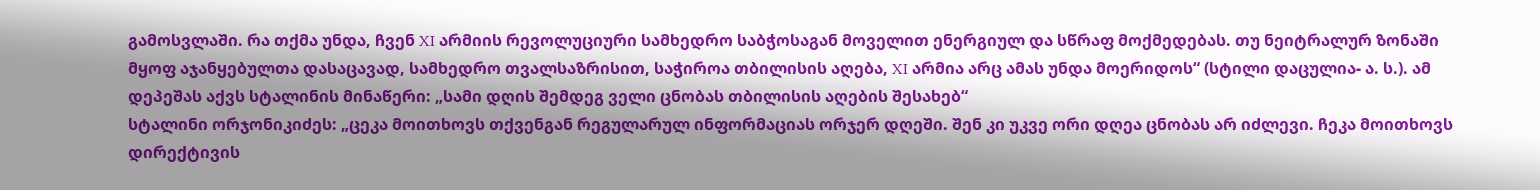გამოსვლაში. რა თქმა უნდა, ჩვენ XI არმიის რევოლუციური სამხედრო საბჭოსაგან მოველით ენერგიულ და სწრაფ მოქმედებას. თუ ნეიტრალურ ზონაში მყოფ აჯანყებულთა დასაცავად, სამხედრო თვალსაზრისით, საჭიროა თბილისის აღება, XI არმია არც ამას უნდა მოერიდოს“ (სტილი დაცულია- ა. ს.). ამ დეპეშას აქვს სტალინის მინაწერი: „სამი დღის შემდეგ ველი ცნობას თბილისის აღების შესახებ“
სტალინი ორჯონიკიძეს: „ცეკა მოითხოვს თქვენგან რეგულარულ ინფორმაციას ორჯერ დღეში. შენ კი უკვე ორი დღეა ცნობას არ იძლევი. ჩეკა მოითხოვს დირექტივის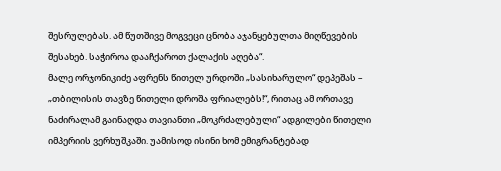შესრულებას. ამ წუთშივე მოგვეცი ცნობა აჯანყებულთა მიღწევების შესახებ. საჭიროა დააჩქაროთ ქალაქის აღება“.
მალე ორჯონიკიძე აფრენს წითელ ურდოში „სასიხარულო“ დეპეშას – „თბილისის თავზე წითელი დროშა ფრიალებს!“, რითაც ამ ორთავე ნაძირალამ გაინაღდა თავიანთი „მოკრძალებული“ ადგილები წითელი იმპერიის ვერხუშკაში. უამისოდ ისინი ხომ ემიგრანტებად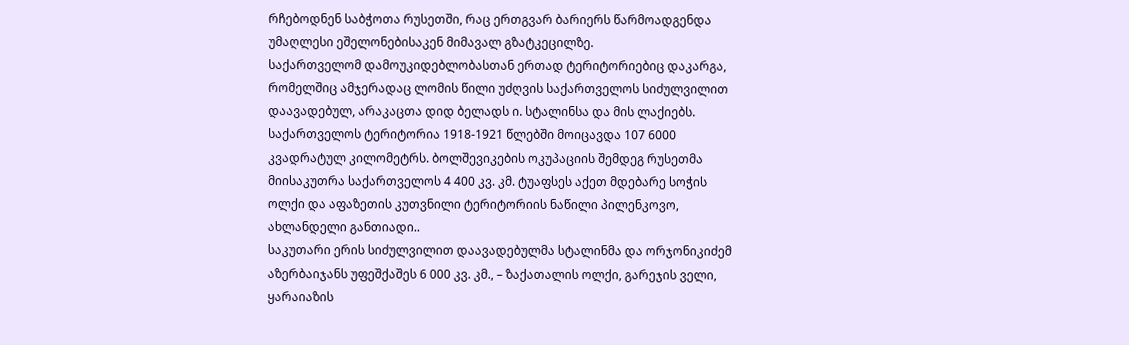რჩებოდნენ საბჭოთა რუსეთში, რაც ერთგვარ ბარიერს წარმოადგენდა უმაღლესი ეშელონებისაკენ მიმავალ გზატკეცილზე.
საქართველომ დამოუკიდებლობასთან ერთად ტერიტორიებიც დაკარგა, რომელშიც ამჯერადაც ლომის წილი უძღვის საქართველოს სიძულვილით დაავადებულ, არაკაცთა დიდ ბელადს ი. სტალინსა და მის ლაქიებს.
საქართველოს ტერიტორია 1918-1921 წლებში მოიცავდა 107 6000 კვადრატულ კილომეტრს. ბოლშევიკების ოკუპაციის შემდეგ რუსეთმა მიისაკუთრა საქართველოს 4 400 კვ. კმ. ტუაფსეს აქეთ მდებარე სოჭის ოლქი და აფაზეთის კუთვნილი ტერიტორიის ნაწილი პილენკოვო, ახლანდელი განთიადი..
საკუთარი ერის სიძულვილით დაავადებულმა სტალინმა და ორჯონიკიძემ აზერბაიჯანს უფეშქაშეს 6 000 კვ. კმ., – ზაქათალის ოლქი, გარეჯის ველი, ყარაიაზის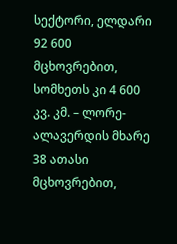სექტორი, ელდარი 92 600 მცხოვრებით, სომხეთს კი 4 600 კვ. კმ. – ლორე-ალავერდის მხარე 38 ათასი მცხოვრებით,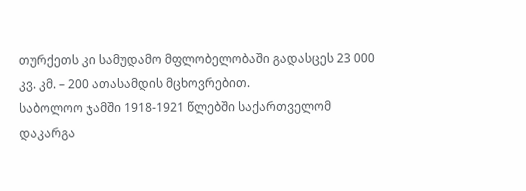თურქეთს კი სამუდამო მფლობელობაში გადასცეს 23 000 კვ. კმ. – 200 ათასამდის მცხოვრებით.
საბოლოო ჯამში 1918-1921 წლებში საქართველომ დაკარგა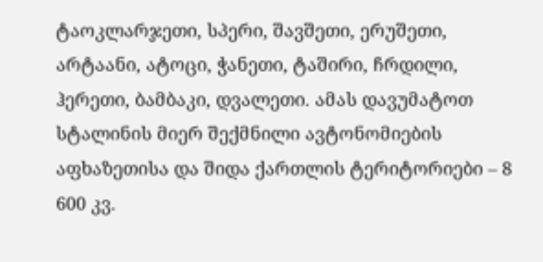ტაოკლარჯეთი, სპერი, შავშეთი, ერუშეთი, არტაანი, ატოცი, ჭანეთი, ტაშირი, ჩრდილი, ჰერეთი, ბამბაკი, დვალეთი. ამას დავუმატოთ სტალინის მიერ შექმნილი ავტონომიების აფხაზეთისა და შიდა ქართლის ტერიტორიები – 8 600 კვ.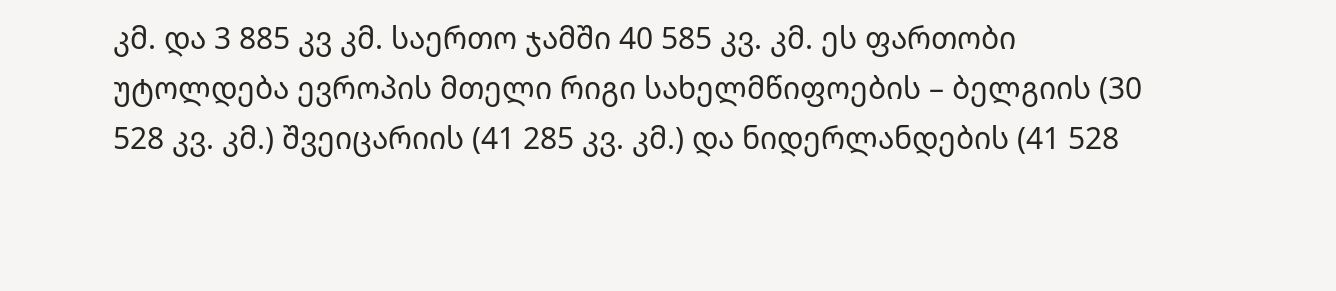კმ. და 3 885 კვ კმ. საერთო ჯამში 40 585 კვ. კმ. ეს ფართობი უტოლდება ევროპის მთელი რიგი სახელმწიფოების – ბელგიის (30 528 კვ. კმ.) შვეიცარიის (41 285 კვ. კმ.) და ნიდერლანდების (41 528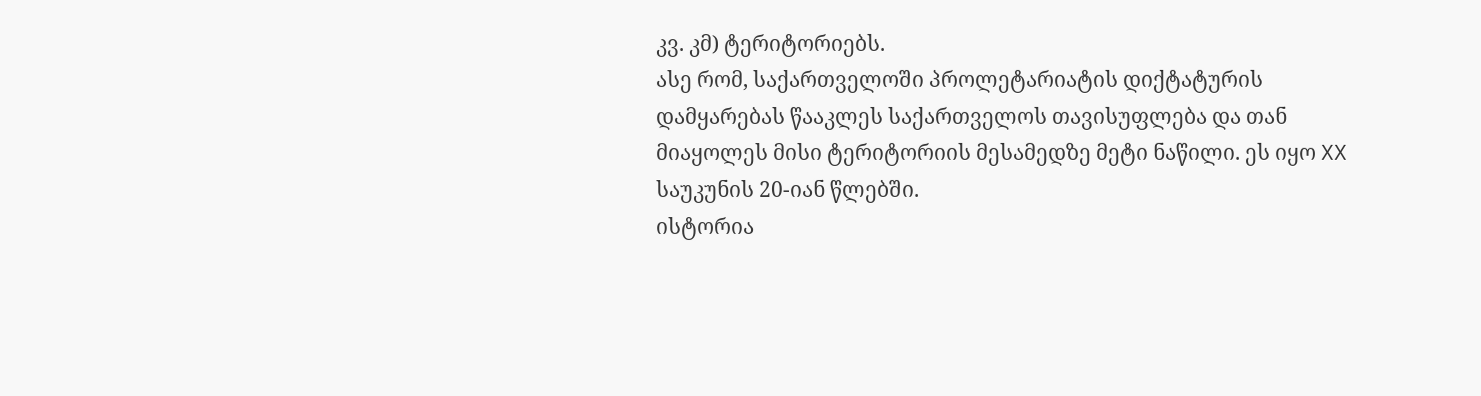კვ. კმ) ტერიტორიებს.
ასე რომ, საქართველოში პროლეტარიატის დიქტატურის დამყარებას წააკლეს საქართველოს თავისუფლება და თან მიაყოლეს მისი ტერიტორიის მესამედზე მეტი ნაწილი. ეს იყო XX საუკუნის 20-იან წლებში.
ისტორია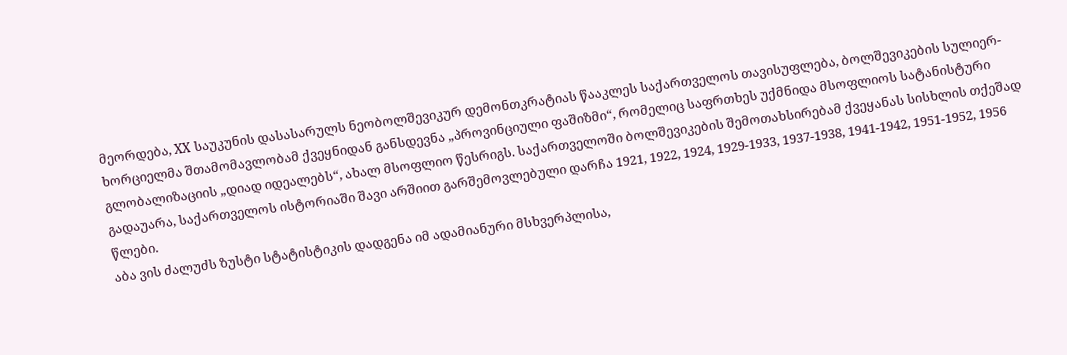მეორდება, XX საუკუნის დასასარულს ნეობოლშევიკურ დემონთკრატიას წააკლეს საქართველოს თავისუფლება, ბოლშევიკების სულიერ-ხორციელმა შთამომავლობამ ქვეყნიდან განსდევნა „პროვინციული ფაშიზმი“, რომელიც საფრთხეს უქმნიდა მსოფლიოს სატანისტური გლობალიზაციის „დიად იდეალებს“, ახალ მსოფლიო წესრიგს. საქართველოში ბოლშევიკების შემოთახსირებამ ქვეყანას სისხლის თქეშად გადაუარა, საქართველოს ისტორიაში შავი არშიით გარშემოვლებული დარჩა 1921, 1922, 1924, 1929-1933, 1937-1938, 1941-1942, 1951-1952, 1956 წლები.
აბა ვის ძალუძს ზუსტი სტატისტიკის დადგენა იმ ადამიანური მსხვერპლისა,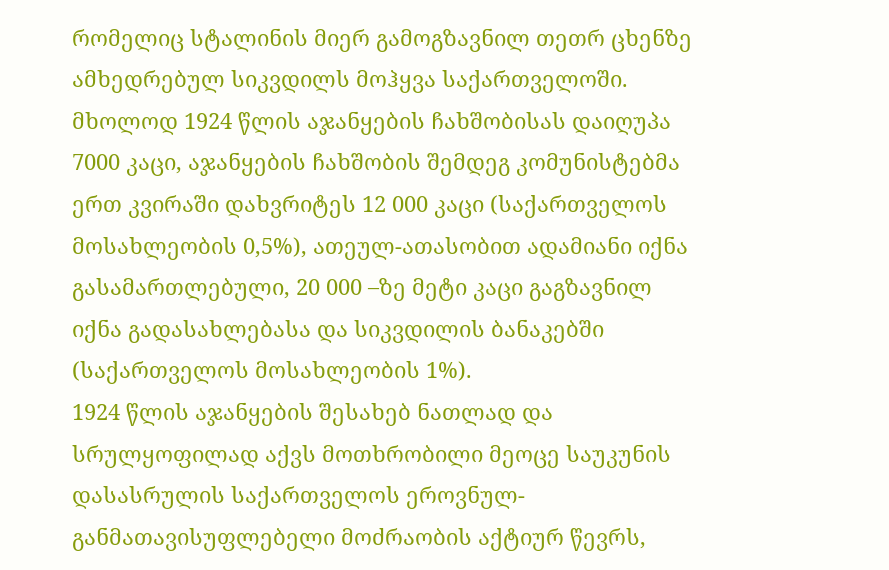რომელიც სტალინის მიერ გამოგზავნილ თეთრ ცხენზე ამხედრებულ სიკვდილს მოჰყვა საქართველოში. მხოლოდ 1924 წლის აჯანყების ჩახშობისას დაიღუპა 7000 კაცი, აჯანყების ჩახშობის შემდეგ კომუნისტებმა ერთ კვირაში დახვრიტეს 12 000 კაცი (საქართველოს მოსახლეობის 0,5%), ათეულ-ათასობით ადამიანი იქნა გასამართლებული, 20 000 –ზე მეტი კაცი გაგზავნილ იქნა გადასახლებასა და სიკვდილის ბანაკებში (საქართველოს მოსახლეობის 1%).
1924 წლის აჯანყების შესახებ ნათლად და სრულყოფილად აქვს მოთხრობილი მეოცე საუკუნის დასასრულის საქართველოს ეროვნულ-განმათავისუფლებელი მოძრაობის აქტიურ წევრს,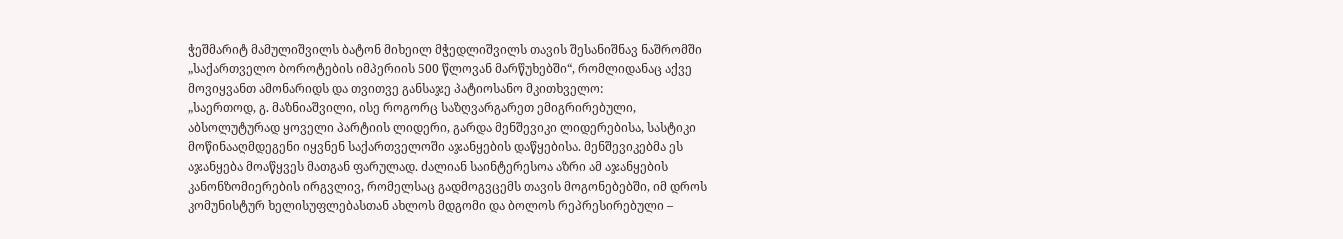ჭეშმარიტ მამულიშვილს ბატონ მიხეილ მჭედლიშვილს თავის შესანიშნავ ნაშრომში „საქართველო ბოროტების იმპერიის 500 წლოვან მარწუხებში“, რომლიდანაც აქვე მოვიყვანთ ამონარიდს და თვითვე განსაჯე პატიოსანო მკითხველო:
„საერთოდ, გ. მაზნიაშვილი, ისე როგორც საზღვარგარეთ ემიგრირებული, აბსოლუტურად ყოველი პარტიის ლიდერი, გარდა მენშევიკი ლიდერებისა, სასტიკი მოწინააღმდეგენი იყვნენ საქართველოში აჯანყების დაწყებისა. მენშევიკებმა ეს აჯანყება მოაწყვეს მათგან ფარულად. ძალიან საინტერესოა აზრი ამ აჯანყების კანონზომიერების ირგვლივ, რომელსაც გადმოგვცემს თავის მოგონებებში, იმ დროს კომუნისტურ ხელისუფლებასთან ახლოს მდგომი და ბოლოს რეპრესირებული –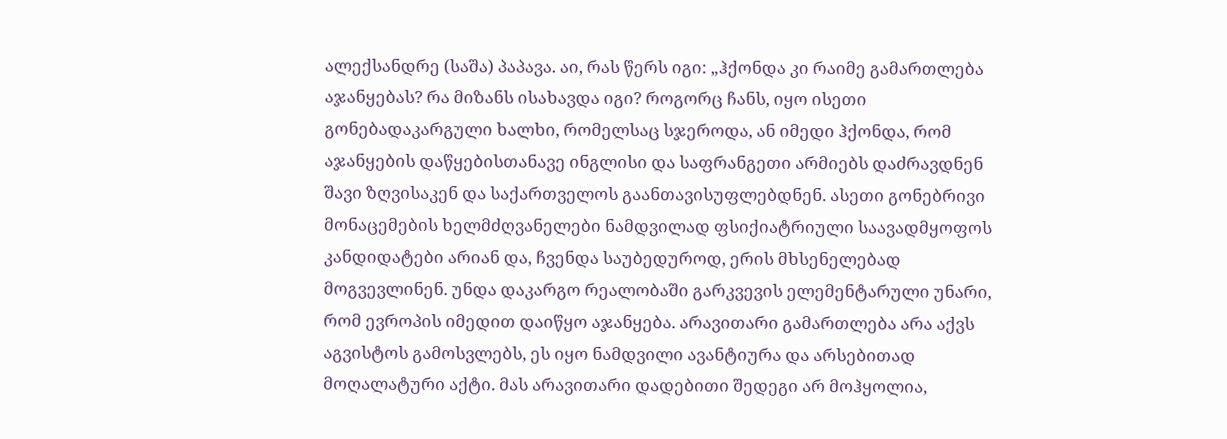ალექსანდრე (საშა) პაპავა. აი, რას წერს იგი: „ჰქონდა კი რაიმე გამართლება აჯანყებას? რა მიზანს ისახავდა იგი? როგორც ჩანს, იყო ისეთი გონებადაკარგული ხალხი, რომელსაც სჯეროდა, ან იმედი ჰქონდა, რომ აჯანყების დაწყებისთანავე ინგლისი და საფრანგეთი არმიებს დაძრავდნენ შავი ზღვისაკენ და საქართველოს გაანთავისუფლებდნენ. ასეთი გონებრივი მონაცემების ხელმძღვანელები ნამდვილად ფსიქიატრიული საავადმყოფოს კანდიდატები არიან და, ჩვენდა საუბედუროდ, ერის მხსენელებად მოგვევლინენ. უნდა დაკარგო რეალობაში გარკვევის ელემენტარული უნარი, რომ ევროპის იმედით დაიწყო აჯანყება. არავითარი გამართლება არა აქვს აგვისტოს გამოსვლებს, ეს იყო ნამდვილი ავანტიურა და არსებითად მოღალატური აქტი. მას არავითარი დადებითი შედეგი არ მოჰყოლია,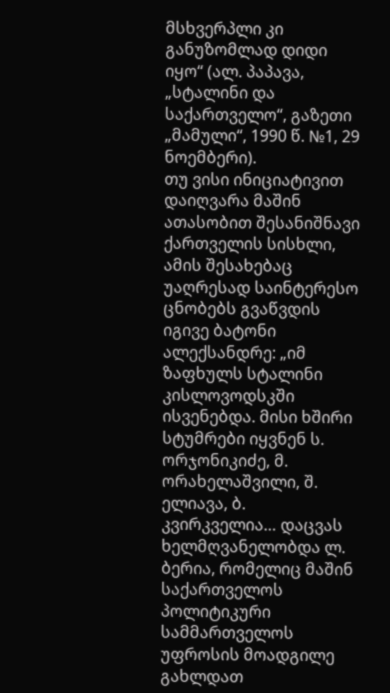მსხვერპლი კი განუზომლად დიდი იყო“ (ალ. პაპავა, „სტალინი და საქართველო“, გაზეთი „მამული“, 1990 წ. №1, 29 ნოემბერი).
თუ ვისი ინიციატივით დაიღვარა მაშინ ათასობით შესანიშნავი ქართველის სისხლი, ამის შესახებაც უაღრესად საინტერესო ცნობებს გვაწვდის იგივე ბატონი ალექსანდრე: „იმ ზაფხულს სტალინი კისლოვოდსკში ისვენებდა. მისი ხშირი სტუმრები იყვნენ ს. ორჯონიკიძე, მ. ორახელაშვილი, შ. ელიავა, ბ. კვირკველია… დაცვას ხელმღვანელობდა ლ. ბერია, რომელიც მაშინ საქართველოს პოლიტიკური სამმართველოს უფროსის მოადგილე გახლდათ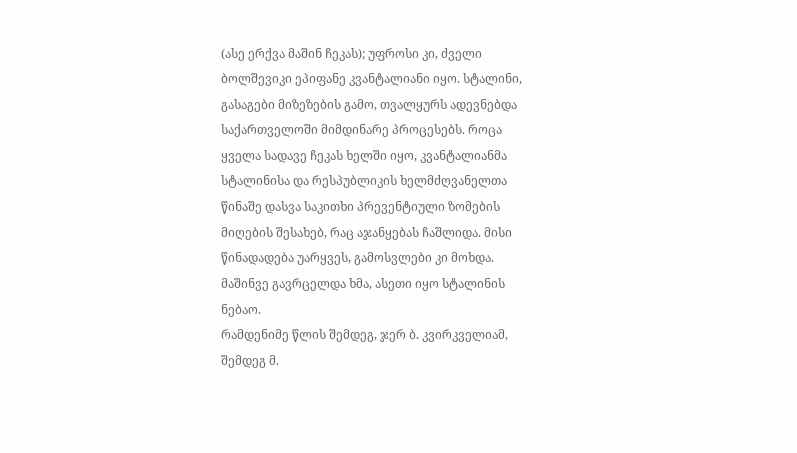(ასე ერქვა მაშინ ჩეკას); უფროსი კი, ძველი ბოლშევიკი ეპიფანე კვანტალიანი იყო. სტალინი, გასაგები მიზეზების გამო, თვალყურს ადევნებდა საქართველოში მიმდინარე პროცესებს. როცა ყველა სადავე ჩეკას ხელში იყო, კვანტალიანმა სტალინისა და რესპუბლიკის ხელმძღვანელთა წინაშე დასვა საკითხი პრევენტიული ზომების მიღების შესახებ, რაც აჯანყებას ჩაშლიდა. მისი წინადადება უარყვეს, გამოსვლები კი მოხდა. მაშინვე გავრცელდა ხმა, ასეთი იყო სტალინის ნებაო.
რამდენიმე წლის შემდეგ, ჯერ ბ. კვირკველიამ, შემდეგ მ.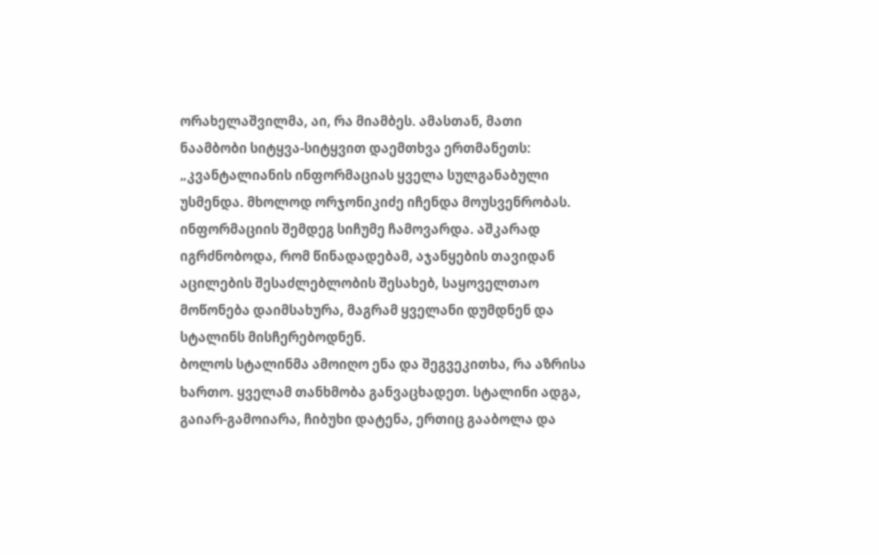ორახელაშვილმა, აი, რა მიამბეს. ამასთან, მათი ნაამბობი სიტყვა-სიტყვით დაემთხვა ერთმანეთს: „კვანტალიანის ინფორმაციას ყველა სულგანაბული უსმენდა. მხოლოდ ორჯონიკიძე იჩენდა მოუსვენრობას. ინფორმაციის შემდეგ სიჩუმე ჩამოვარდა. აშკარად იგრძნობოდა, რომ წინადადებამ, აჯანყების თავიდან აცილების შესაძლებლობის შესახებ, საყოველთაო მოწონება დაიმსახურა, მაგრამ ყველანი დუმდნენ და სტალინს მისჩერებოდნენ.
ბოლოს სტალინმა ამოიღო ენა და შეგვეკითხა, რა აზრისა ხართო. ყველამ თანხმობა განვაცხადეთ. სტალინი ადგა, გაიარ-გამოიარა, ჩიბუხი დატენა, ერთიც გააბოლა და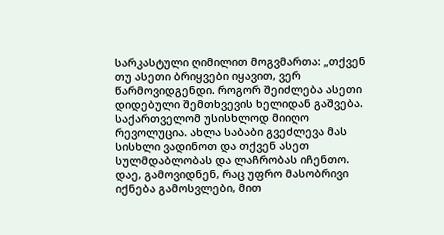სარკასტული ღიმილით მოგვმართა: „თქვენ თუ ასეთი ბრიყვები იყავით, ვერ წარმოვიდგენდი. როგორ შეიძლება ასეთი დიდებული შემთხვევის ხელიდან გაშვება. საქართველომ უსისხლოდ მიიღო რევოლუცია. ახლა საბაბი გვეძლევა მას სისხლი ვადინოთ და თქვენ ასეთ სულმდაბლობას და ლაჩრობას იჩენთო. დაე, გამოვიდნენ, რაც უფრო მასობრივი იქნება გამოსვლები, მით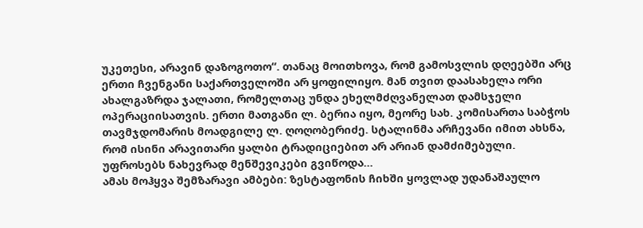უკეთესი, არავინ დაზოგოთო“. თანაც მოითხოვა, რომ გამოსვლის დღეებში არც ერთი ჩვენგანი საქართველოში არ ყოფილიყო. მან თვით დაასახელა ორი ახალგაზრდა ჯალათი, რომელთაც უნდა ეხელმძღვანელათ დამსჯელი ოპერაციისათვის. ერთი მათგანი ლ. ბერია იყო, მეორე სახ. კომისართა საბჭოს თავმჯდომარის მოადგილე ლ. ღოღობერიძე. სტალინმა არჩევანი იმით ახსნა, რომ ისინი არავითარი ყალბი ტრადიციებით არ არიან დამძიმებული. უფროსებს ნახევრად მენშევიკები გვიწოდა…
ამას მოჰყვა შემზარავი ამბები: ზესტაფონის ჩიხში ყოვლად უდანაშაულო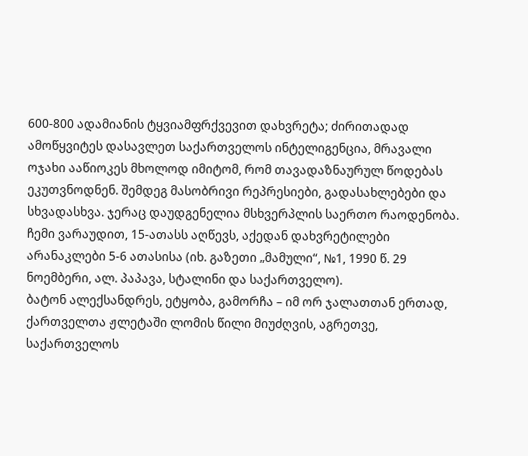600-800 ადამიანის ტყვიამფრქვევით დახვრეტა; ძირითადად ამოწყვიტეს დასავლეთ საქართველოს ინტელიგენცია, მრავალი ოჯახი ააწიოკეს მხოლოდ იმიტომ, რომ თავადაზნაურულ წოდებას ეკუთვნოდნენ. შემდეგ მასობრივი რეპრესიები, გადასახლებები და სხვადასხვა. ჯერაც დაუდგენელია მსხვერპლის საერთო რაოდენობა. ჩემი ვარაუდით, 15-ათასს აღწევს, აქედან დახვრეტილები არანაკლები 5-6 ათასისა (იხ. გაზეთი „მამული“, №1, 1990 წ. 29 ნოემბერი, ალ. პაპავა, სტალინი და საქართველო).
ბატონ ალექსანდრეს, ეტყობა, გამორჩა – იმ ორ ჯალათთან ერთად, ქართველთა ჟლეტაში ლომის წილი მიუძღვის, აგრეთვე, საქართველოს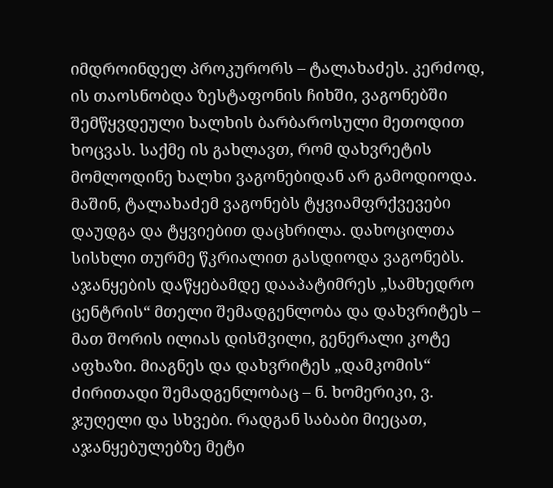იმდროინდელ პროკურორს – ტალახაძეს. კერძოდ, ის თაოსნობდა ზესტაფონის ჩიხში, ვაგონებში შემწყვდეული ხალხის ბარბაროსული მეთოდით ხოცვას. საქმე ის გახლავთ, რომ დახვრეტის მომლოდინე ხალხი ვაგონებიდან არ გამოდიოდა. მაშინ, ტალახაძემ ვაგონებს ტყვიამფრქვევები დაუდგა და ტყვიებით დაცხრილა. დახოცილთა სისხლი თურმე წკრიალით გასდიოდა ვაგონებს.
აჯანყების დაწყებამდე დააპატიმრეს „სამხედრო ცენტრის“ მთელი შემადგენლობა და დახვრიტეს – მათ შორის ილიას დისშვილი, გენერალი კოტე აფხაზი. მიაგნეს და დახვრიტეს „დამკომის“ ძირითადი შემადგენლობაც – ნ. ხომერიკი, ვ. ჯუღელი და სხვები. რადგან საბაბი მიეცათ, აჯანყებულებზე მეტი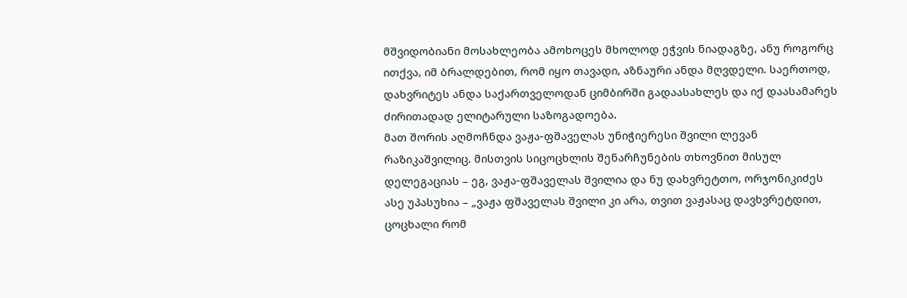მშვიდობიანი მოსახლეობა ამოხოცეს მხოლოდ ეჭვის ნიადაგზე, ანუ როგორც ითქვა, იმ ბრალდებით, რომ იყო თავადი, აზნაური ანდა მღვდელი. საერთოდ, დახვრიტეს ანდა საქართველოდან ციმბირში გადაასახლეს და იქ დაასამარეს ძირითადად ელიტარული საზოგადოება.
მათ შორის აღმოჩნდა ვაჟა-ფშაველას უნიჭიერესი შვილი ლევან რაზიკაშვილიც. მისთვის სიცოცხლის შენარჩუნების თხოვნით მისულ დელეგაციას – ეგ, ვაჟა-ფშაველას შვილია და ნუ დახვრეტთო, ორჯონიკიძეს ასე უპასუხია – „ვაჟა ფშაველას შვილი კი არა, თვით ვაჟასაც დავხვრეტდით, ცოცხალი რომ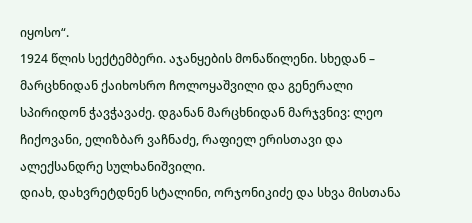იყოსო“.
1924 წლის სექტემბერი. აჯანყების მონაწილენი. სხედან – მარცხნიდან ქაიხოსრო ჩოლოყაშვილი და გენერალი სპირიდონ ჭავჭავაძე. დგანან მარცხნიდან მარჯვნივ: ლეო ჩიქოვანი, ელიზბარ ვაჩნაძე, რაფიელ ერისთავი და ალექსანდრე სულხანიშვილი.
დიახ, დახვრეტდნენ სტალინი, ორჯონიკიძე და სხვა მისთანა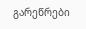გარეწრები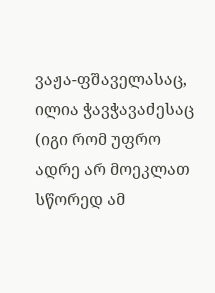ვაჟა-ფშაველასაც, ილია ჭავჭავაძესაც (იგი რომ უფრო ადრე არ მოეკლათ სწორედ ამ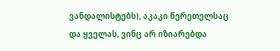ვანდალისტებს), აკაკი წერეთელსაც და ყველას, ვინც არ იზიარებდა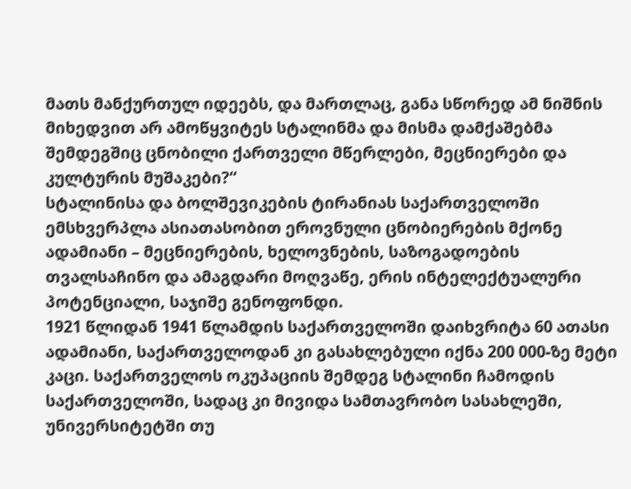მათს მანქურთულ იდეებს, და მართლაც, განა სწორედ ამ ნიშნის მიხედვით არ ამოწყვიტეს სტალინმა და მისმა დამქაშებმა შემდეგშიც ცნობილი ქართველი მწერლები, მეცნიერები და კულტურის მუშაკები?“
სტალინისა და ბოლშევიკების ტირანიას საქართველოში ემსხვერპლა ასიათასობით ეროვნული ცნობიერების მქონე ადამიანი – მეცნიერების, ხელოვნების, საზოგადოების თვალსაჩინო და ამაგდარი მოღვაწე, ერის ინტელექტუალური პოტენციალი, საჯიშე გენოფონდი.
1921 წლიდან 1941 წლამდის საქართველოში დაიხვრიტა 60 ათასი ადამიანი, საქართველოდან კი გასახლებული იქნა 200 000-ზე მეტი კაცი. საქართველოს ოკუპაციის შემდეგ სტალინი ჩამოდის საქართველოში, სადაც კი მივიდა სამთავრობო სასახლეში, უნივერსიტეტში თუ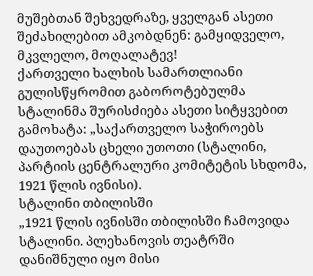მუშებთან შეხვედრაზე, ყველგან ასეთი შეძახილებით ამკობდნენ: გამყიდველო, მკვლელო, მოღალატევ!
ქართველი ხალხის სამართლიანი გულისწყრომით გაბოროტებულმა სტალინმა შურისძიება ასეთი სიტყვებით გამოხატა: „საქართველო საჭიროებს დაუთოებას ცხელი უთოთი (სტალინი, პარტიის ცენტრალური კომიტეტის სხდომა, 1921 წლის ივნისი).
სტალინი თბილისში
„1921 წლის ივნისში თბილისში ჩამოვიდა სტალინი. პლეხანოვის თეატრში დანიშნული იყო მისი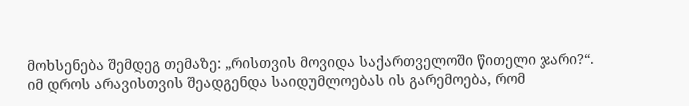მოხსენება შემდეგ თემაზე: „რისთვის მოვიდა საქართველოში წითელი ჯარი?“.
იმ დროს არავისთვის შეადგენდა საიდუმლოებას ის გარემოება, რომ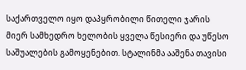საქართველო იყო დაპყრობილი წითელი ჯარის მიერ სამხედრო ხელობის ყველა წესიერი და უწესო საშუალების გამოყენებით. სტალინმა ააშენა თავისი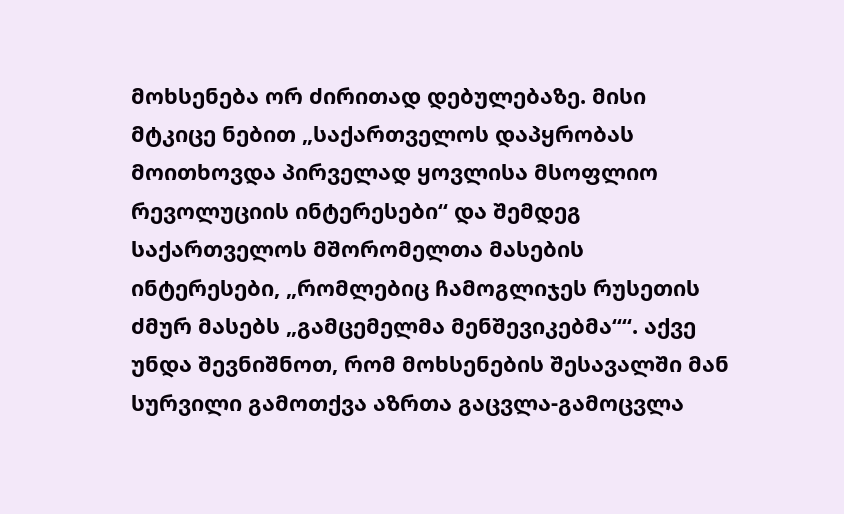მოხსენება ორ ძირითად დებულებაზე. მისი მტკიცე ნებით „საქართველოს დაპყრობას მოითხოვდა პირველად ყოვლისა მსოფლიო რევოლუციის ინტერესები“ და შემდეგ საქართველოს მშორომელთა მასების ინტერესები, „რომლებიც ჩამოგლიჯეს რუსეთის ძმურ მასებს „გამცემელმა მენშევიკებმა““. აქვე უნდა შევნიშნოთ, რომ მოხსენების შესავალში მან სურვილი გამოთქვა აზრთა გაცვლა-გამოცვლა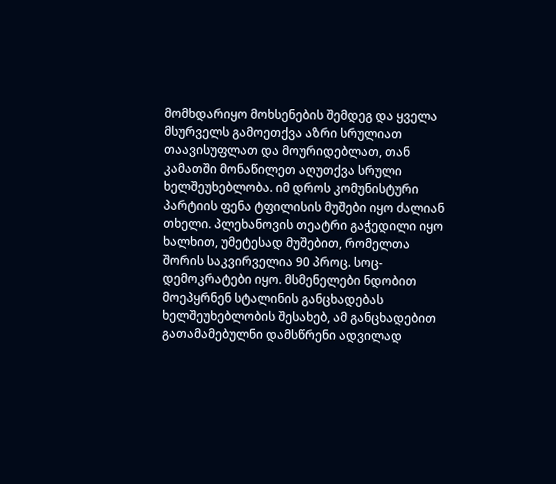მომხდარიყო მოხსენების შემდეგ და ყველა მსურველს გამოეთქვა აზრი სრულიათ თაავისუფლათ და მოურიდებლათ, თან კამათში მონაწილეთ აღუთქვა სრული ხელშეუხებლობა. იმ დროს კომუნისტური პარტიის ფენა ტფილისის მუშები იყო ძალიან თხელი. პლეხანოვის თეატრი გაჭედილი იყო ხალხით, უმეტესად მუშებით, რომელთა შორის საკვირველია 90 პროც. სოც-დემოკრატები იყო. მსმენელები ნდობით მოეპყრნენ სტალინის განცხადებას ხელშეუხებლობის შესახებ, ამ განცხადებით გათამამებულნი დამსწრენი ადვილად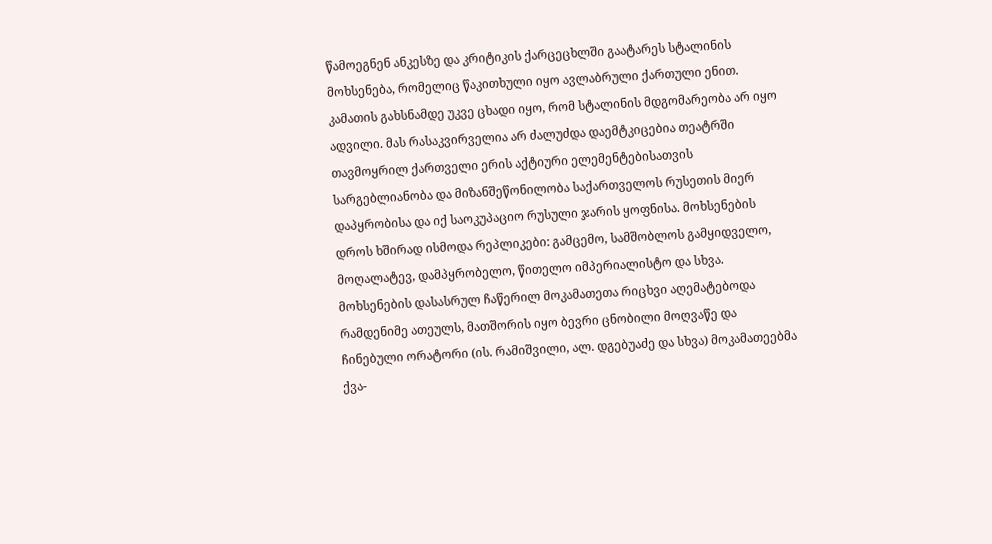წამოეგნენ ანკესზე და კრიტიკის ქარცეცხლში გაატარეს სტალინის მოხსენება, რომელიც წაკითხული იყო ავლაბრული ქართული ენით. კამათის გახსნამდე უკვე ცხადი იყო, რომ სტალინის მდგომარეობა არ იყო ადვილი. მას რასაკვირველია არ ძალუძდა დაემტკიცებია თეატრში თავმოყრილ ქართველი ერის აქტიური ელემენტებისათვის სარგებლიანობა და მიზანშეწონილობა საქართველოს რუსეთის მიერ დაპყრობისა და იქ საოკუპაციო რუსული ჯარის ყოფნისა. მოხსენების დროს ხშირად ისმოდა რეპლიკები: გამცემო, სამშობლოს გამყიდველო, მოღალატევ, დამპყრობელო, წითელო იმპერიალისტო და სხვა. მოხსენების დასასრულ ჩაწერილ მოკამათეთა რიცხვი აღემატებოდა რამდენიმე ათეულს, მათშორის იყო ბევრი ცნობილი მოღვაწე და ჩინებული ორატორი (ის. რამიშვილი, ალ. დგებუაძე და სხვა) მოკამათეებმა ქვა-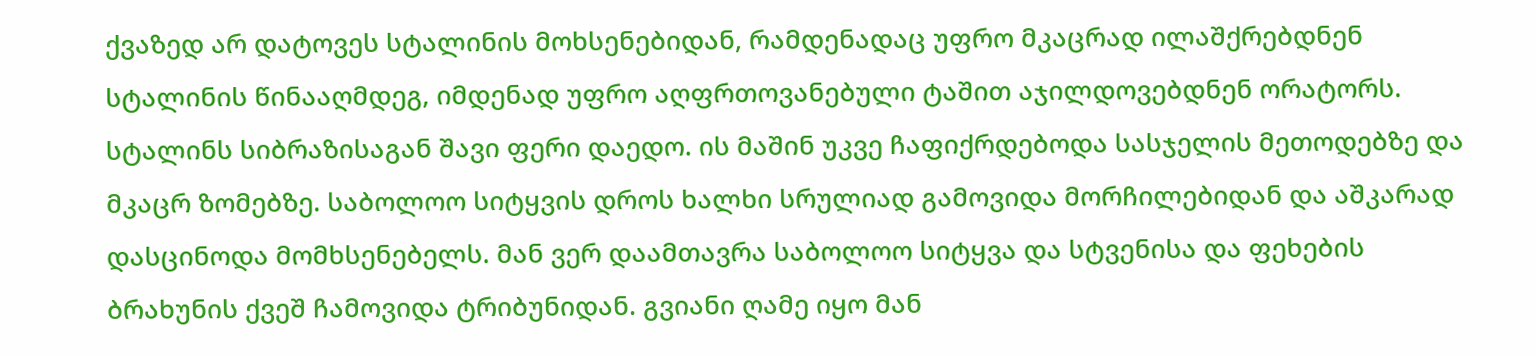ქვაზედ არ დატოვეს სტალინის მოხსენებიდან, რამდენადაც უფრო მკაცრად ილაშქრებდნენ სტალინის წინააღმდეგ, იმდენად უფრო აღფრთოვანებული ტაშით აჯილდოვებდნენ ორატორს. სტალინს სიბრაზისაგან შავი ფერი დაედო. ის მაშინ უკვე ჩაფიქრდებოდა სასჯელის მეთოდებზე და მკაცრ ზომებზე. საბოლოო სიტყვის დროს ხალხი სრულიად გამოვიდა მორჩილებიდან და აშკარად დასცინოდა მომხსენებელს. მან ვერ დაამთავრა საბოლოო სიტყვა და სტვენისა და ფეხების ბრახუნის ქვეშ ჩამოვიდა ტრიბუნიდან. გვიანი ღამე იყო მან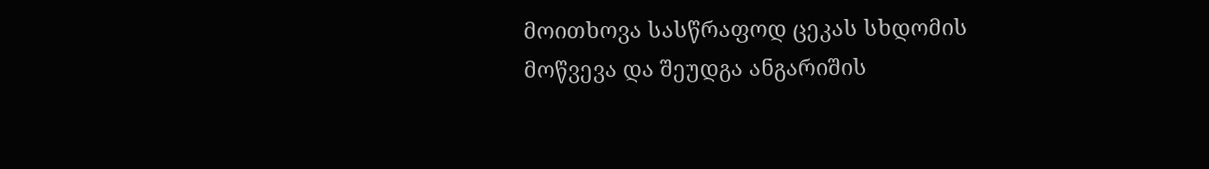მოითხოვა სასწრაფოდ ცეკას სხდომის მოწვევა და შეუდგა ანგარიშის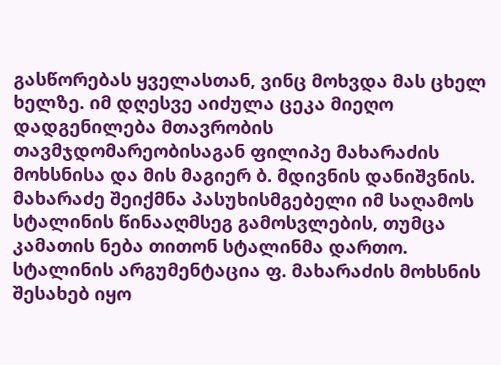გასწორებას ყველასთან, ვინც მოხვდა მას ცხელ ხელზე. იმ დღესვე აიძულა ცეკა მიეღო დადგენილება მთავრობის თავმჯდომარეობისაგან ფილიპე მახარაძის მოხსნისა და მის მაგიერ ბ. მდივნის დანიშვნის. მახარაძე შეიქმნა პასუხისმგებელი იმ საღამოს სტალინის წინააღმსეგ გამოსვლების, თუმცა კამათის ნება თითონ სტალინმა დართო. სტალინის არგუმენტაცია ფ. მახარაძის მოხსნის შესახებ იყო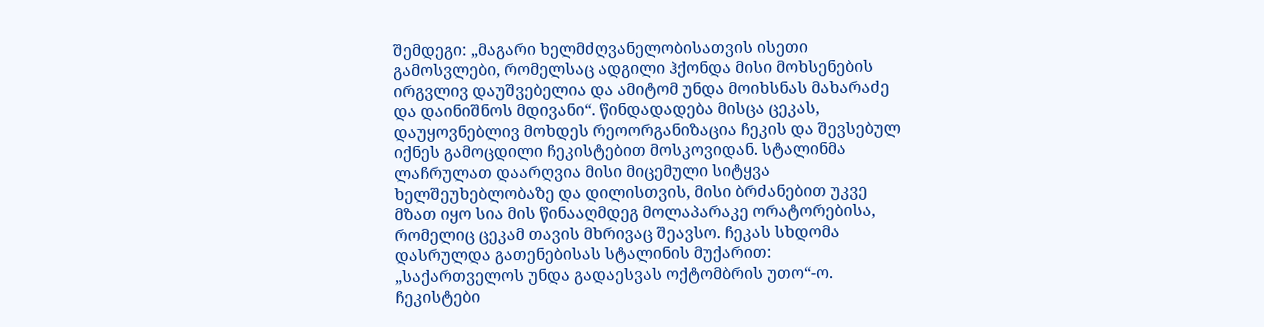შემდეგი: „მაგარი ხელმძღვანელობისათვის ისეთი გამოსვლები, რომელსაც ადგილი ჰქონდა მისი მოხსენების ირგვლივ დაუშვებელია და ამიტომ უნდა მოიხსნას მახარაძე და დაინიშნოს მდივანი“. წინდადადება მისცა ცეკას, დაუყოვნებლივ მოხდეს რეოორგანიზაცია ჩეკის და შევსებულ იქნეს გამოცდილი ჩეკისტებით მოსკოვიდან. სტალინმა ლაჩრულათ დაარღვია მისი მიცემული სიტყვა ხელშეუხებლობაზე და დილისთვის, მისი ბრძანებით უკვე მზათ იყო სია მის წინააღმდეგ მოლაპარაკე ორატორებისა, რომელიც ცეკამ თავის მხრივაც შეავსო. ჩეკას სხდომა დასრულდა გათენებისას სტალინის მუქარით: „საქართველოს უნდა გადაესვას ოქტომბრის უთო“-ო.
ჩეკისტები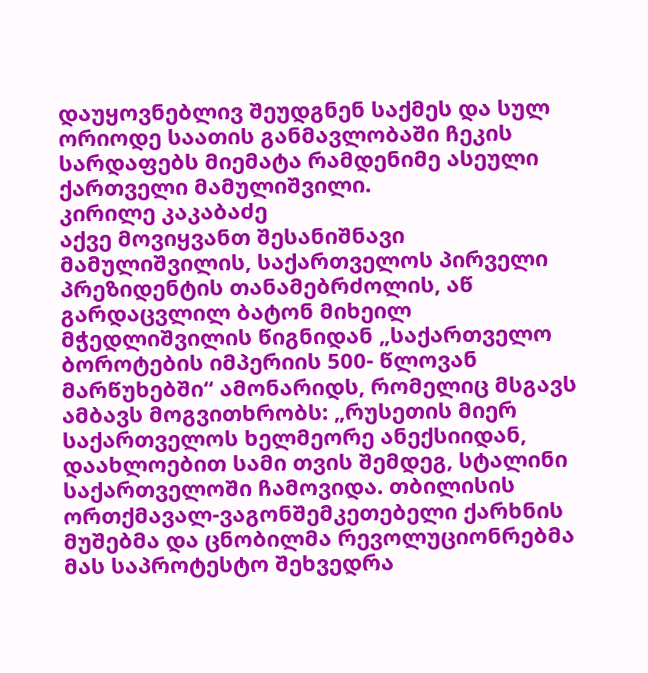დაუყოვნებლივ შეუდგნენ საქმეს და სულ ორიოდე საათის განმავლობაში ჩეკის სარდაფებს მიემატა რამდენიმე ასეული ქართველი მამულიშვილი.
კირილე კაკაბაძე
აქვე მოვიყვანთ შესანიშნავი მამულიშვილის, საქართველოს პირველი პრეზიდენტის თანამებრძოლის, აწ გარდაცვლილ ბატონ მიხეილ მჭედლიშვილის წიგნიდან „საქართველო ბოროტების იმპერიის 500- წლოვან მარწუხებში“ ამონარიდს, რომელიც მსგავს ამბავს მოგვითხრობს: „რუსეთის მიერ საქართველოს ხელმეორე ანექსიიდან, დაახლოებით სამი თვის შემდეგ, სტალინი საქართველოში ჩამოვიდა. თბილისის ორთქმავალ-ვაგონშემკეთებელი ქარხნის მუშებმა და ცნობილმა რევოლუციონრებმა მას საპროტესტო შეხვედრა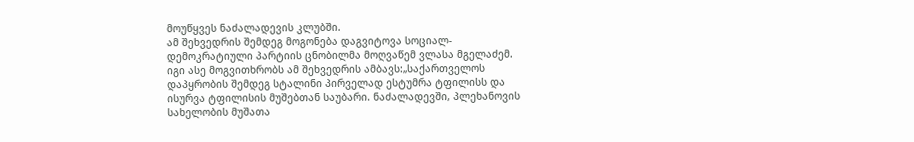მოუწყვეს ნაძალადევის კლუბში.
ამ შეხვედრის შემდეგ მოგონება დაგვიტოვა სოციალ-დემოკრატიული პარტიის ცნობილმა მოღვაწემ ვლასა მგელაძემ. იგი ასე მოგვითხრობს ამ შეხვედრის ამბავს:„საქართველოს დაპყრობის შემდეგ სტალინი პირველად ესტუმრა ტფილისს და ისურვა ტფილისის მუშებთან საუბარი. ნაძალადევში, პლეხანოვის სახელობის მუშათა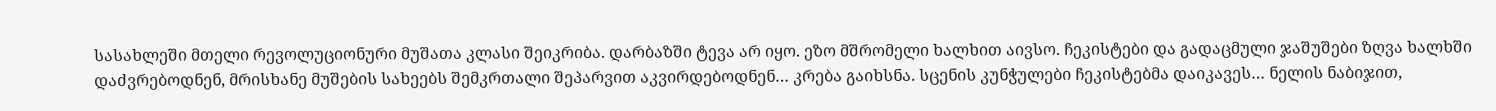სასახლეში მთელი რევოლუციონური მუშათა კლასი შეიკრიბა. დარბაზში ტევა არ იყო. ეზო მშრომელი ხალხით აივსო. ჩეკისტები და გადაცმული ჯაშუშები ზღვა ხალხში დაძვრებოდნენ, მრისხანე მუშების სახეებს შემკრთალი შეპარვით აკვირდებოდნენ… კრება გაიხსნა. სცენის კუნჭულები ჩეკისტებმა დაიკავეს… ნელის ნაბიჯით,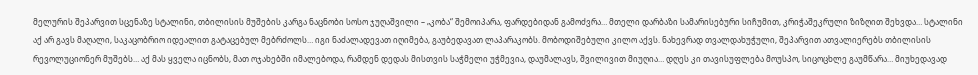მელურის შეპარვით სცენაზე სტალინი, თბილისის მუშების კარგა ნაცნობი სოსო ჯუღაშვილი – „კობა“ შემოიპარა, ფარდებიდან გამოძვრა… მთელი დარბაზი სამარისებური სიჩუმით, კრიჭაშეკრული ზიზღით შეხვდა… სტალინი აქ არ გავს მაღალი, საკაცობრიო იდეალით გატაცებულ მებრძოლს… იგი ნაძალადევათ იღიმება, გაუბედავათ ლაპარაკობს. მობოდიშებული კილო აქვს. ნახევრად თვალდახუჭული, შეპარვით ათვალიერებს თბილისის რევოლუციონერ მუშებს… აქ მას ყველა იცნობს, მათ ოჯახებში იმალებოდა, რამდენ დედას მისთვის საჭმელი უჭმევია, დაუმალავს, შვილივით მიუღია… დღეს კი თავისუფლება მოუსპო, სიცოცხლე გაუმწარა… მიუხედავად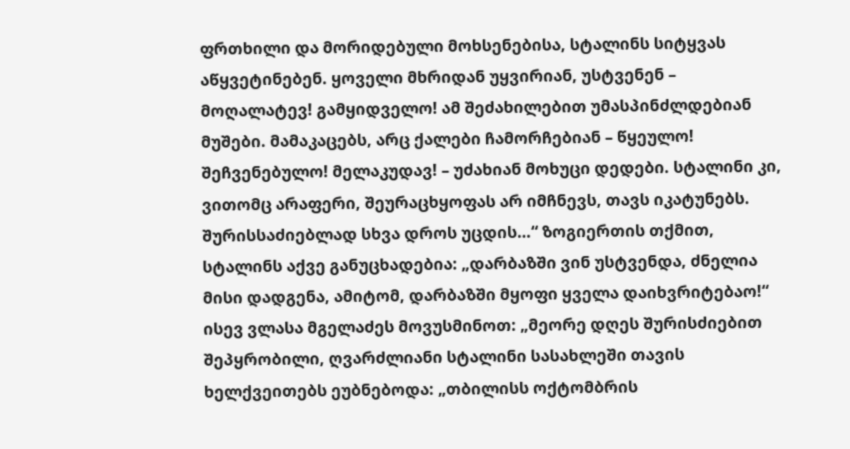ფრთხილი და მორიდებული მოხსენებისა, სტალინს სიტყვას აწყვეტინებენ. ყოველი მხრიდან უყვირიან, უსტვენენ – მოღალატევ! გამყიდველო! ამ შეძახილებით უმასპინძლდებიან მუშები. მამაკაცებს, არც ქალები ჩამორჩებიან – წყეულო! შეჩვენებულო! მელაკუდავ! – უძახიან მოხუცი დედები. სტალინი კი, ვითომც არაფერი, შეურაცხყოფას არ იმჩნევს, თავს იკატუნებს. შურისსაძიებლად სხვა დროს უცდის…“ ზოგიერთის თქმით, სტალინს აქვე განუცხადებია: „დარბაზში ვინ უსტვენდა, ძნელია მისი დადგენა, ამიტომ, დარბაზში მყოფი ყველა დაიხვრიტებაო!“
ისევ ვლასა მგელაძეს მოვუსმინოთ: „მეორე დღეს შურისძიებით შეპყრობილი, ღვარძლიანი სტალინი სასახლეში თავის ხელქვეითებს ეუბნებოდა: „თბილისს ოქტომბრის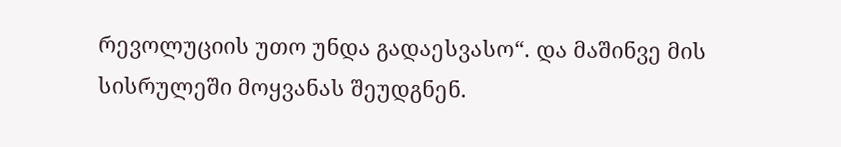რევოლუციის უთო უნდა გადაესვასო“. და მაშინვე მის სისრულეში მოყვანას შეუდგნენ.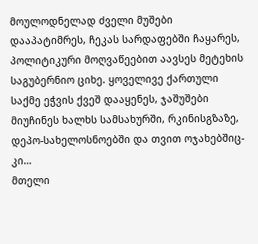მოულოდნელად ძველი მუშები დააპატიმრეს, ჩეკას სარდაფებში ჩაყარეს, პოლიტიკური მოღვაწეებით აავსეს მეტეხის საგუბერნიო ციხე. ყოველივე ქართული საქმე ეჭვის ქვეშ დააყენეს, ჯაშუშები მიუჩინეს ხალხს სამსახურში, რკინისგზაზე, დეპო-სახელოსნოებში და თვით ოჯახებშიც-კი…
მთელი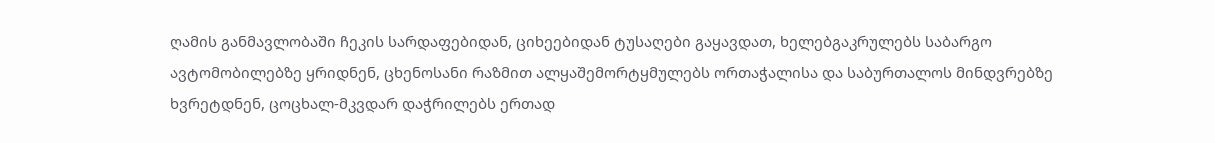ღამის განმავლობაში ჩეკის სარდაფებიდან, ციხეებიდან ტუსაღები გაყავდათ, ხელებგაკრულებს საბარგო ავტომობილებზე ყრიდნენ, ცხენოსანი რაზმით ალყაშემორტყმულებს ორთაჭალისა და საბურთალოს მინდვრებზე ხვრეტდნენ, ცოცხალ-მკვდარ დაჭრილებს ერთად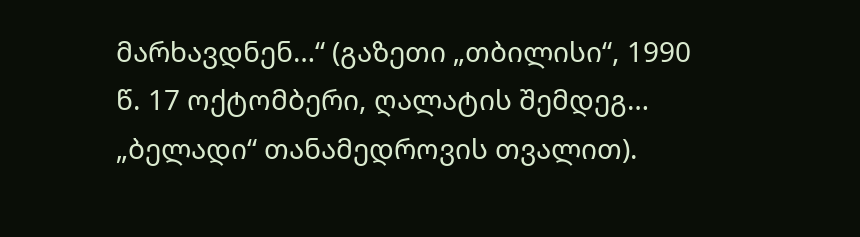მარხავდნენ…“ (გაზეთი „თბილისი“, 1990 წ. 17 ოქტომბერი, ღალატის შემდეგ… „ბელადი“ თანამედროვის თვალით).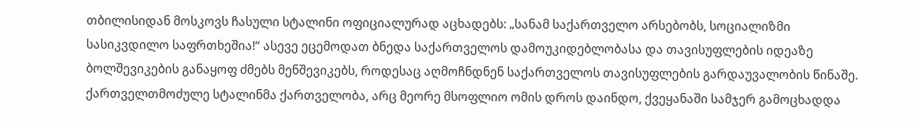თბილისიდან მოსკოვს ჩასული სტალინი ოფიციალურად აცხადებს: „სანამ საქართველო არსებობს, სოციალიზმი სასიკვდილო საფრთხეშია!“ ასევე ეცემოდათ ბნედა საქართველოს დამოუკიდებლობასა და თავისუფლების იდეაზე ბოლშევიკების განაყოფ ძმებს მენშევიკებს, როდესაც აღმოჩნდნენ საქართველოს თავისუფლების გარდაუვალობის წინაშე.
ქართველთმოძულე სტალინმა ქართველობა, არც მეორე მსოფლიო ომის დროს დაინდო, ქვეყანაში სამჯერ გამოცხადდა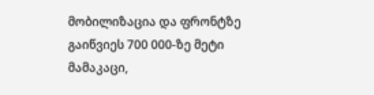მობილიზაცია და ფრონტზე გაიწვიეს 700 000-ზე მეტი მამაკაცი,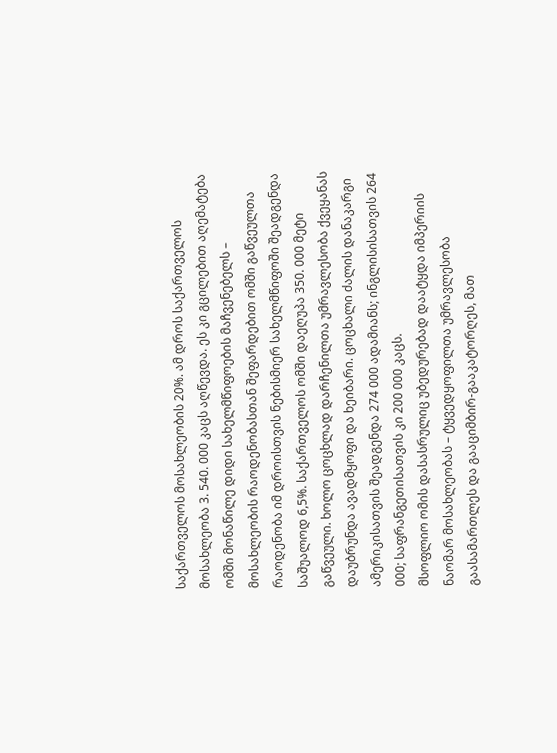საქართველოს მოსახლეობის 20%. ამ დროს საქართველოს მოსახლეობა 3. 540. 000 კაცს აღწევდა. ეს კი გცილებით აღემატება ომში მონაწილე დიდი სახელმწიფოების მაჩვენებელს – მოსახლეობის რაოდენობასთან შეფარდებით ომში გაწვეულთა რაოდენობა იმ დროისთვის ნებისმიერ სახელმწიფოში შეადგენდა საშუალოდ 6,5%. საქართველოს ომში დაეღუპა 350. 000 მეტი გაწვეული. ხოლო ცოცხლად დარჩენილთა უმრავლესობა ქვეყანას დაუბრუნდა ავადმყოფი და ხეიბარი. ცოცხალი ძალის დანაკარგი ამერიკისათვის შეადგენდა 274 000 ადამიანს; ინგლისისათვის 264 000; საფრანგეთისათვის კი 200 000 კაცს.
მსოფლიო ომის დასასრულიც უბედურებად დაატყდა იმპერიის ნაომარ მოსახლეობას – ტყვედყოფილთა უმრავლესობა გაასამართლეს და გააციმბირ-გააკატორღეს, მათ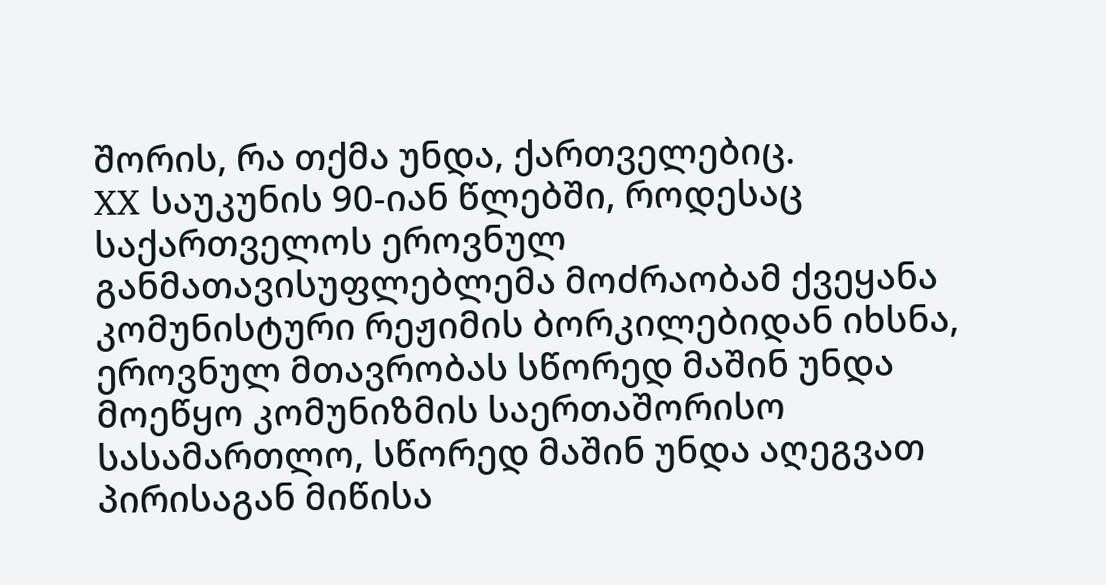შორის, რა თქმა უნდა, ქართველებიც.
XX საუკუნის 90-იან წლებში, როდესაც საქართველოს ეროვნულ განმათავისუფლებლემა მოძრაობამ ქვეყანა კომუნისტური რეჟიმის ბორკილებიდან იხსნა, ეროვნულ მთავრობას სწორედ მაშინ უნდა მოეწყო კომუნიზმის საერთაშორისო სასამართლო, სწორედ მაშინ უნდა აღეგვათ პირისაგან მიწისა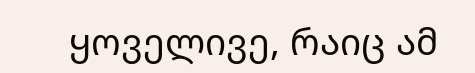ყოველივე, რაიც ამ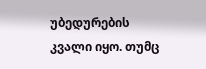უბედურების კვალი იყო. თუმც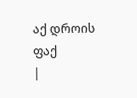აქ დროის ფაქ
|